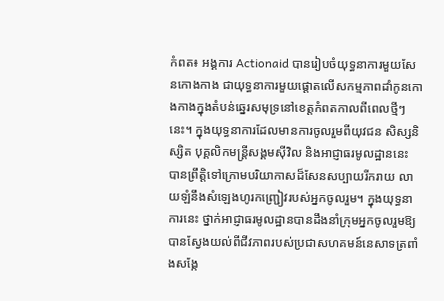កំពត៖ អង្គការ Actionaid បានរៀបចំយុទ្ធនាការមួយសែនកោងកាង ជាយុទ្ធនាការមួយផ្តោតលើសកម្មភាពដាំកូនកោងកាងក្នុងតំបន់ឆ្នេរសមុទ្រនៅខេត្តកំពតកាលពីពេលថ្មីៗនេះ។ ក្នុងយុទ្ធនាការដែលមានការចូលរួមពីយុវជន សិស្សនិស្សិត បុគ្គលិកមន្រ្តីសង្គមស៊ីវិល និងអាជ្ញាធរមូលដ្ឋាននេះ បានព្រឹត្តិទៅក្រោមបរិយាកាសដ៏សែនសប្បាយរីករាយ លាយឡំនឹងសំឡេងហូរកញ្ជ្រៀវរបស់អ្នកចូលរួម។ ក្នុងយុទ្ធនាការនេះ ថ្នាក់អាជ្ញាធរមូលដ្ឋានបានដឹងនាំក្រុមអ្នកចូលរួមឱ្យបានស្វែងយល់ពីជីវភាពរបស់ប្រជាសហគមន៍នេសាទត្រពាំងសង្កែ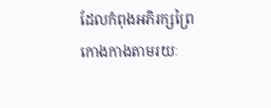ដែលកំពុងអភិរក្សព្រៃកោងកាងតាមរយៈ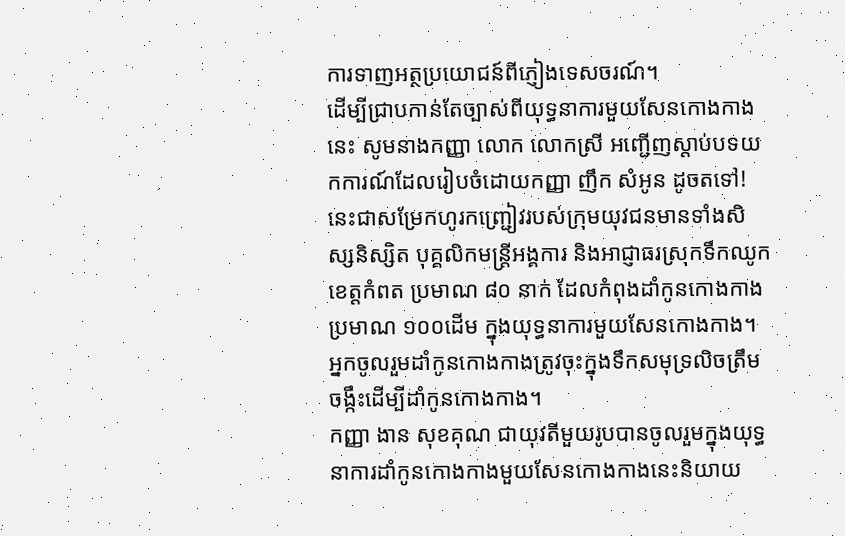ការទាញអត្ថប្រយោជន៍ពីភ្ញៀងទេសចរណ៍។
ដើម្បីជ្រាបកាន់តែច្បាស់ពីយុទ្ធនាការមួយសែនកោងកាងនេះ សូមនាងកញ្ញា លោក លោកស្រី អញ្ជើញស្តាប់បទយកការណ៍ដែលរៀបចំដោយកញ្ញា ញឹក សំអូន ដូចតទៅ!
នេះជាសម្រែកហូរកញ្ជ្រៀវរបស់ក្រុមយុវជនមានទាំងសិស្សនិស្សិត បុគ្គលិកមន្រ្តីអង្គការ និងអាជ្ញាធរស្រុកទឹកឈូក ខេត្តកំពត ប្រមាណ ៨០ នាក់ ដែលកំពុងដាំកូនកោងកាងប្រមាណ ១០០ដើម ក្នុងយុទ្ធនាការមួយសែនកោងកាង។ អ្នកចូលរួមដាំកូនកោងកាងត្រូវចុះក្នុងទឹកសមុទ្រលិចត្រឹមចង្កឹះដើម្បីដាំកូនកោងកាង។
កញ្ញា ងាន សុខគុណ ជាយុវតីមួយរូបបានចូលរួមក្នុងយុទ្ធនាការដាំកូនកោងកាងមួយសែនកោងកាងនេះនិយាយ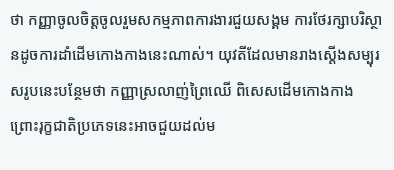ថា កញ្ញាចូលចិត្តចូលរួមសកម្មភាពការងារជួយសង្គម ការថែរក្សាបរិស្ថានដូចការដាំដើមកោងកាងនេះណាស់។ យុវតីដែលមានរាងស្តើងសម្បុរសរូបនេះបន្ថែមថា កញ្ញាស្រលាញ់ព្រៃឈើ ពិសេសដើមកោងកាង ព្រោះរុក្ខជាតិប្រភេទនេះអាចជួយដល់ម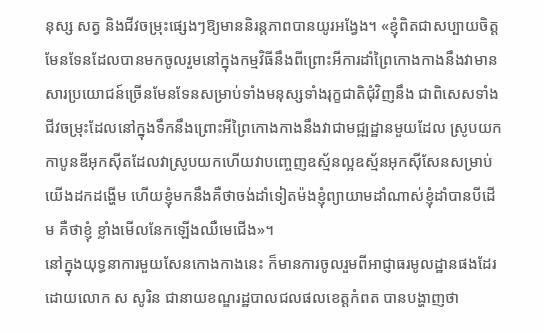នុស្ស សត្វ និងជីវចម្រុះផ្សេងៗឱ្យមាននិរន្តភាពបានយូរអង្វែង។ «ខ្ញុំពិតជាសប្បាយចិត្តមែនទែនដែលបានមកចូលរួមនៅក្នុងកម្មវិធីនឹងពីព្រោះអីការដាំព្រៃកោងកាងនឹងវាមានសារប្រយោជន៍ច្រើនមែនទែនសម្រាប់ទាំងមនុស្សទាំងរុក្ខជាតិជុំវិញនឹង ជាពិសេសទាំងជីវចម្រុះដែលនៅក្នុងទឹកនឹងព្រោះអីព្រៃកោងកាងនឹងវាជាមជ្ឍដ្ឋានមួយដែល ស្រូបយកកាបូនឌីអុកស៊ីតដែលវាស្រូបយកហើយវាបញ្ចេញឧស្ម័នល្អឧស្ម័នអុកស៊ីសែនសម្រាប់យើងដកដង្ហើម ហើយខ្ញុំមកនឹងគឺថាចង់ដាំទៀតម៉ងខ្ញុំព្យាយាមដាំណាស់ខ្ញុំដាំបានបីដើម គឺថាខ្ញុំ ខ្លាំងមើលនែកឡើងឈឺមេជើង»។
នៅក្នុងយុទ្ធនាការមួយសែនកោងកាងនេះ ក៏មានការចូលរួមពីអាជ្ញាធរមូលដ្ឋានផងដែរ ដោយលោក ស សូរិន ជានាយខណ្ឌរដ្ឋបាលជលផលខេត្តកំពត បានបង្ហាញថា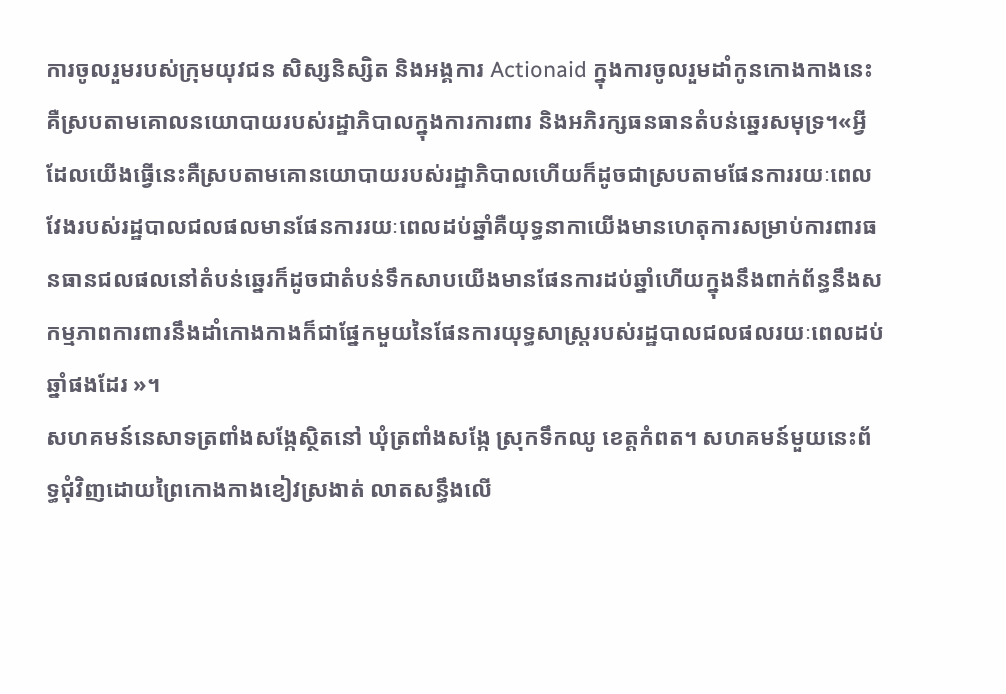ការចូលរួមរបស់ក្រុមយុវជន សិស្សនិស្សិត និងអង្គការ Actionaid ក្នុងការចូលរួមដាំកូនកោងកាងនេះ គឺស្របតាមគោលនយោបាយរបស់រដ្ឋាភិបាលក្នុងការការពារ និងអភិរក្សធនធានតំបន់ឆ្នេរសមុទ្រ។«អ្វីដែលយើងធ្វើនេះគឺស្របតាមគោនយោបាយរបស់រដ្ឋាភិបាលហើយក៏ដូចជាស្របតាមផែនការរយៈពេលវែងរបស់រដ្ឋបាលជលផលមានផែនការរយៈពេលដប់ឆ្នាំគឺយុទ្ធនាកាយើងមានហេតុការសម្រាប់ការពារធនធានជលផលនៅតំបន់ឆ្នេរក៏ដូចជាតំបន់ទឹកសាបយើងមានផែនការដប់ឆ្នាំហើយក្នុងនឹងពាក់ព័ន្ធនឹងសកម្មភាពការពារនឹងដាំកោងកាងក៏ជាផ្នែកមួយនៃផែនការយុទ្ធសាស្រ្តរបស់រដ្ឋបាលជលផលរយៈពេលដប់ឆ្នាំផងដែរ »។
សហគមន៍នេសាទត្រពាំងសង្កែស្ថិតនៅ ឃុំត្រពាំងសង្កែ ស្រុកទឹកឈូ ខេត្តកំពត។ សហគមន៍មួយនេះព័ទ្ធជុំវិញដោយព្រៃកោងកាងខៀវស្រងាត់ លាតសន្ធឹងលើ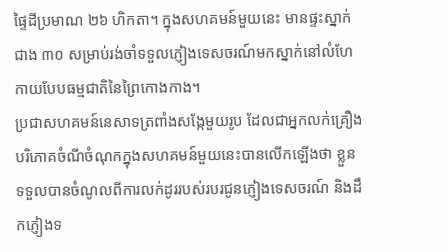ផ្ទៃដីប្រមាណ ២៦ ហិកតា។ ក្នុងសហគមន៍មួយនេះ មានផ្ទះស្នាក់ជាង ៣០ សម្រាប់រង់ចាំទទួលភ្ញៀងទេសចរណ៍មកស្នាក់នៅលំហែកាយបែបធម្មជាតិនៃព្រៃកោងកាង។
ប្រជាសហគមន៍នេសាទត្រពាំងសង្កែមួយរូប ដែលជាអ្នកលក់គ្រឿងបរិភោគចំណីចំណុកក្នុងសហគមន៍មួយនេះបានលើកឡើងថា ខ្លួនទទួលបានចំណូលពីការលក់ដូររបស់របរជូនភ្ញៀងទេសចរណ៍ និងដឹកភ្ញៀងទ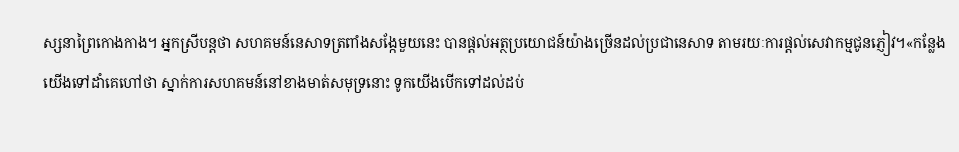ស្សនាព្រៃកោងកាង។ អ្នកស្រីបន្តថា សហគមន៍នេសាទត្រពាំងសង្កែមួយនេះ បានផ្តល់អត្ថប្រយោជន៍យ៉ាងច្រើនដល់ប្រជានេសាទ តាមរយៈការផ្តល់សេវាកម្មជូនភ្ញៀវ។«កន្លែងយើងទៅដាំគេហៅថា ស្នាក់ការសហគមន៍នៅខាងមាត់សមុទ្រនោះ ទូកយើងបើកទៅដល់ដប់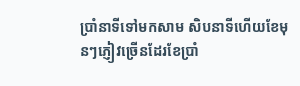ប្រាំនាទីទៅមកសាម សិបនាទីហើយខែមុនៗភ្ញៀវច្រើនដែរខែប្រាំ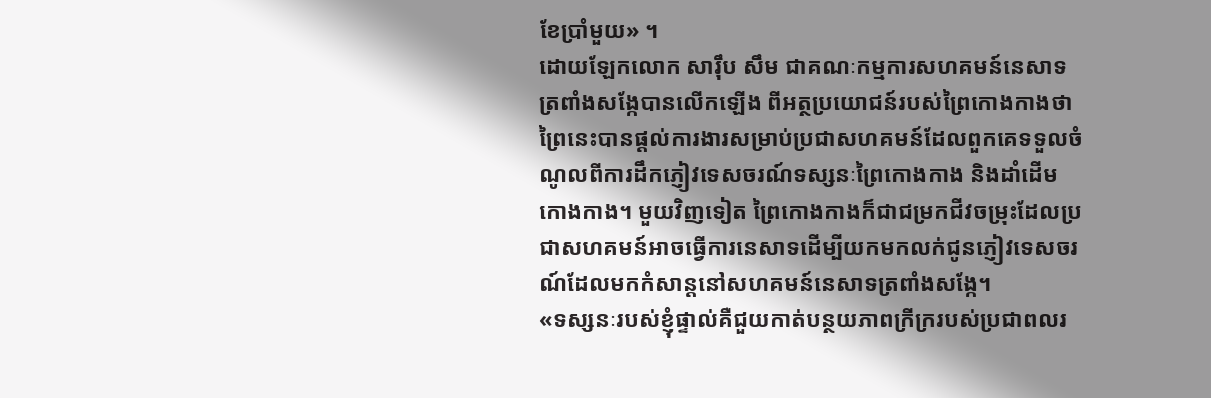ខែប្រាំមួយ» ។
ដោយឡែកលោក សារ៉ឹប សឹម ជាគណៈកម្មការសហគមន៍នេសាទត្រពាំងសង្កែបានលើកឡើង ពីអត្ថប្រយោជន៍របស់ព្រៃកោងកាងថា ព្រៃនេះបានផ្តល់ការងារសម្រាប់ប្រជាសហគមន៍ដែលពួកគេទទួលចំណូលពីការដឹកភ្ញៀវទេសចរណ៍ទស្សនៈព្រៃកោងកាង និងដាំដើមកោងកាង។ មួយវិញទៀត ព្រៃកោងកាងក៏ជាជម្រកជីវចម្រុះដែលប្រជាសហគមន៍អាចធ្វើការនេសាទដើម្បីយកមកលក់ជូនភ្ញៀវទេសចរណ៍ដែលមកកំសាន្តនៅសហគមន៍នេសាទត្រពាំងសង្កែ។
«ទស្សនៈរបស់ខ្ញុំផ្ទាល់គឺជួយកាត់បន្ថយភាពក្រីក្ររបស់ប្រជាពលរ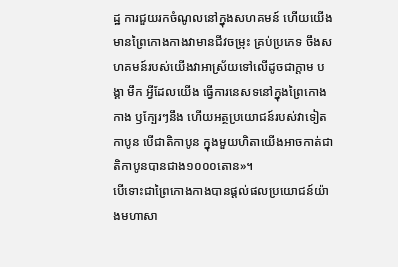ដ្ឋ ការជួយរកចំណូលនៅក្នុងសហគមន៍ ហើយយើងមានព្រៃកោងកាងវាមានជីវចម្រុះ គ្រប់ប្រភេទ ចឹងសហគមន៍របស់យើងវាអាស្រ័យទៅលើដូចជាក្ដាម បង្គា មឹក អ្វីដែលយើង ធ្វើការនេសទនៅក្នុងព្រៃកោងកាង ឫក្បែរៗនឹង ហើយអត្ថប្រយោជន៍របស់វាទៀតកាបូន បើជាតិកាបូន ក្នុងមួយហិតាយើងអាចកាត់ជាតិកាបូនបានជាង១០០០តោន»។
បើទោះជាព្រៃកោងកាងបានផ្តល់ផលប្រយោជន៍យ៉ាងមហាសា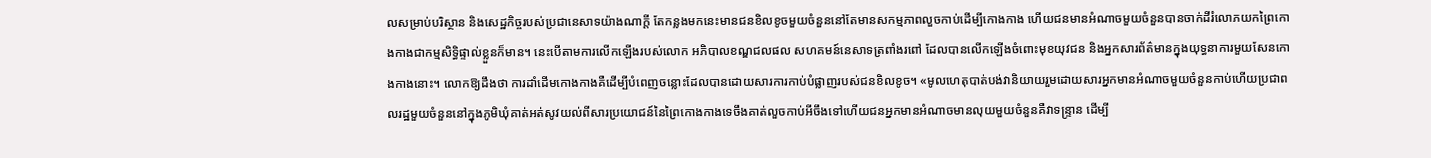លសម្រាប់បរិស្ថាន និងសេដ្ឋកិច្ចរបស់ប្រជានេសាទយ៉ាងណាក្តី តែកន្លងមកនេះមានជនខិលខូចមួយចំនួននៅតែមានសកម្មភាពលួចកាប់ដើម្បីកោងកាង ហើយជនមានអំណាចមួយចំនួនបានចាក់ដីរំលោភយកព្រៃកោងកាងជាកម្មសិទ្ធិផ្ទាល់ខ្លួនក៏មាន។ នេះបើតាមការលើកឡើងរបស់លោក អភិបាលខណ្ឌជលផល សហគមន៍នេសាទត្រពាំងរពៅ ដែលបានលើកឡើងចំពោះមុខយុវជន និងអ្នកសារព័ត៌មានក្នុងយុទ្ធនាការមួយសែនកោងកាងនោះ។ លោកឱ្យដឹងថា ការដាំដើមកោងកាងគឺដើម្បីបំពេញចន្លោះដែលបានដោយសារការកាប់បំផ្លាញរបស់ជនខិលខូច។ «មូលហេតុបាត់បង់វានិយាយរួមដោយសារអ្នកមានអំណាចមួយចំនួនកាប់ហើយប្រជាពលរដ្ឋមួយចំនួននៅក្នុងភូមិឃុំគាត់អត់សូវយល់ពីសារប្រយោជន៍នៃព្រៃកោងកាងទេចឹងគាត់លួចកាប់អីចឹងទៅហើយជនអ្នកមានអំណាចមានលុយមួយចំនួនគឺវាទន្រ្ទាន ដើម្បី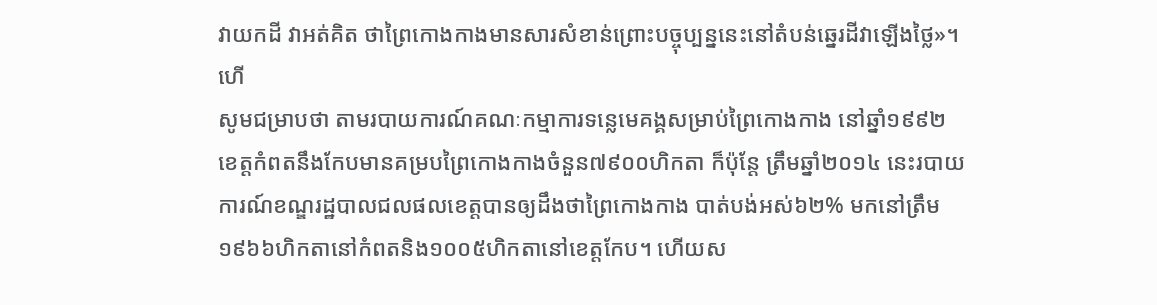វាយកដី វាអត់គិត ថាព្រៃកោងកាងមានសារសំខាន់ព្រោះបច្ចុប្បន្ននេះនៅតំបន់ឆ្នេរដីវាឡើងថ្លៃ»។ហើ
សូមជម្រាបថា តាមរបាយការណ៍គណៈកម្មាការទន្លេមេគង្គសម្រាប់ព្រៃកោងកាង នៅឆ្នាំ១៩៩២ ខេត្តកំពតនឹងកែបមានគម្របព្រៃកោងកាងចំនួន៧៩០០ហិកតា ក៏ប៉ុន្តែ ត្រឹមឆ្នាំ២០១៤ នេះរបាយការណ៍ខណ្ឌរដ្ឋបាលជលផលខេត្តបានឲ្យដឹងថាព្រៃកោងកាង បាត់បង់អស់៦២% មកនៅត្រឹម១៩៦៦ហិកតានៅកំពតនិង១០០៥ហិកតានៅខេត្តកែប។ ហើយស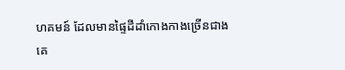ហគមន៍ ដែលមានផ្ទៃដីដាំកោងកាងច្រើនជាងគេ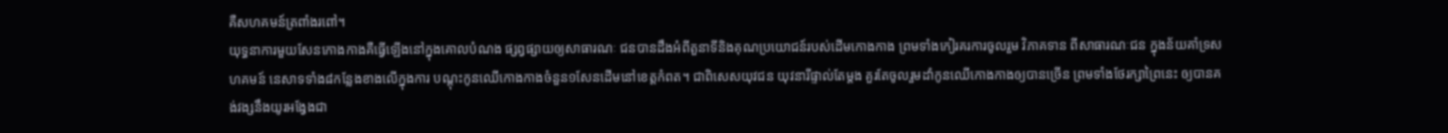គឺសហគមន៍ត្រពាំងរពៅ។
យុទ្ធនាការមួយសែនកោងកាងគឺធ្វើឡើងនៅក្នុងគោលបំណង ផ្សព្វផ្សាយឲ្យសាធារណៈ ជនបានដឹងអំពីតួនាទីនិងគុណប្រយោជន៍របស់ដើមកោងកាង ព្រមទាំងកៀរគរការចូលរួម វិភាគទាន ពីសាធារណៈជន ក្នុងន័យគាំទ្រសហគមន៍ នេសាទទាំង៨កន្លែងខាងលើក្នុងការ បណ្ដុះកូនឈើកោងកាងចំនួន១សែនដើមនៅខេត្តកំពត។ ជាពិសេសយុវជន យុវនារីផ្ទាល់តែម្តង គួរតែចូលរួមដាំកូនឈើកោងកាងឲ្យបានច្រើន ព្រមទាំងថែរក្សាព្រៃនេះ ឲ្យបានគង់វង្សនឹងយូរអង្វែងជា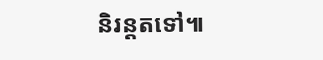និរន្តតទៅ៕